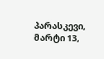პარასკევი, მარტი 13,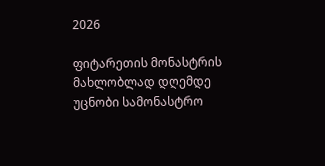2026

ფიტარეთის მონასტრის მახლობლად დღემდე უცნობი სამონასტრო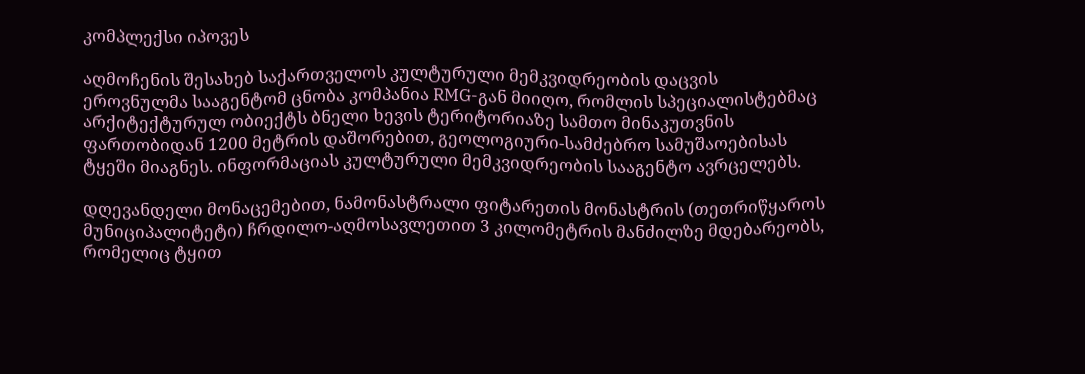კომპლექსი იპოვეს

აღმოჩენის შესახებ საქართველოს კულტურული მემკვიდრეობის დაცვის ეროვნულმა სააგენტომ ცნობა კომპანია RMG-გან მიიღო, რომლის სპეციალისტებმაც არქიტექტურულ ობიექტს ბნელი ხევის ტერიტორიაზე სამთო მინაკუთვნის ფართობიდან 1200 მეტრის დაშორებით, გეოლოგიური-სამძებრო სამუშაოებისას ტყეში მიაგნეს. ინფორმაციას კულტურული მემკვიდრეობის სააგენტო ავრცელებს.

დღევანდელი მონაცემებით, ნამონასტრალი ფიტარეთის მონასტრის (თეთრიწყაროს მუნიციპალიტეტი) ჩრდილო-აღმოსავლეთით 3 კილომეტრის მანძილზე მდებარეობს, რომელიც ტყით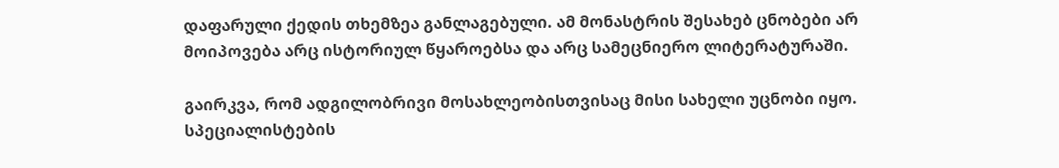დაფარული ქედის თხემზეა განლაგებული. ამ მონასტრის შესახებ ცნობები არ მოიპოვება არც ისტორიულ წყაროებსა და არც სამეცნიერო ლიტერატურაში.

გაირკვა, რომ ადგილობრივი მოსახლეობისთვისაც მისი სახელი უცნობი იყო. სპეციალისტების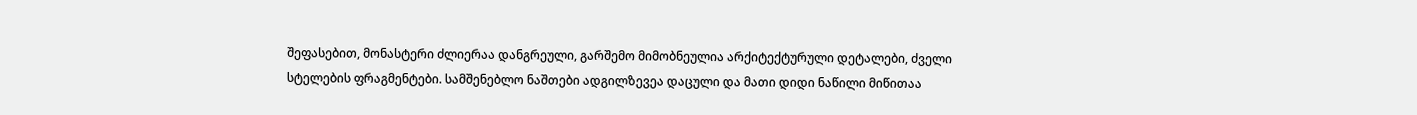შეფასებით, მონასტერი ძლიერაა დანგრეული, გარშემო მიმობნეულია არქიტექტურული დეტალები, ძველი სტელების ფრაგმენტები. სამშენებლო ნაშთები ადგილზევეა დაცული და მათი დიდი ნაწილი მიწითაა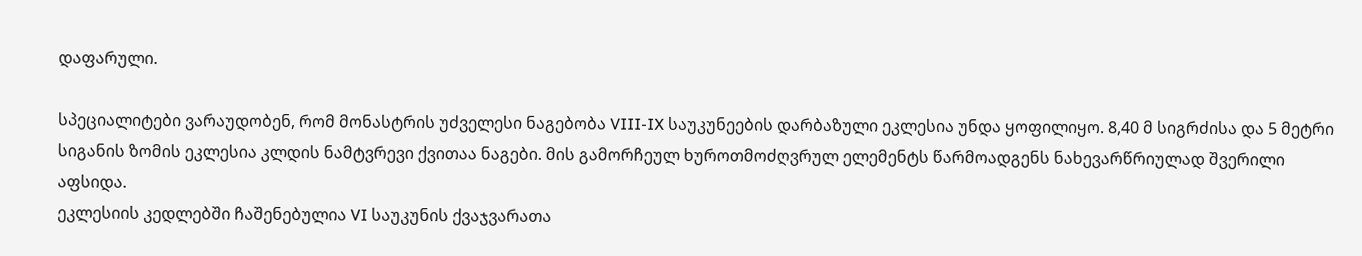დაფარული.

სპეციალიტები ვარაუდობენ, რომ მონასტრის უძველესი ნაგებობა VIII-IX საუკუნეების დარბაზული ეკლესია უნდა ყოფილიყო. 8,40 მ სიგრძისა და 5 მეტრი სიგანის ზომის ეკლესია კლდის ნამტვრევი ქვითაა ნაგები. მის გამორჩეულ ხუროთმოძღვრულ ელემენტს წარმოადგენს ნახევარწრიულად შვერილი აფსიდა.
ეკლესიის კედლებში ჩაშენებულია VI საუკუნის ქვაჯვარათა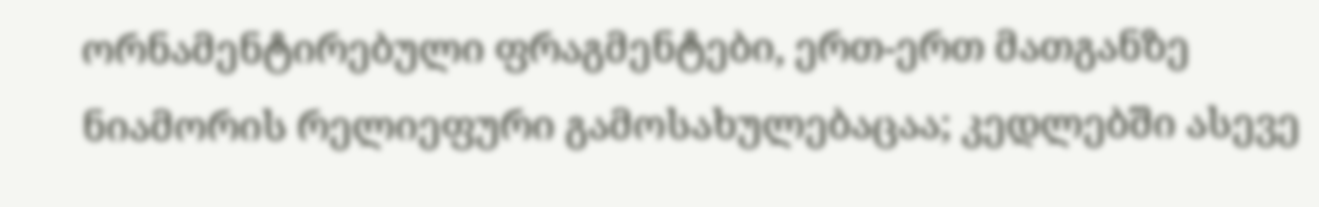ორნამენტირებული ფრაგმენტები, ერთ-ერთ მათგანზე ნიამორის რელიეფური გამოსახულებაცაა; კედლებში ასევე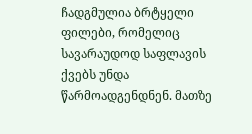ჩადგმულია ბრტყელი ფილები, რომელიც სავარაუდოდ საფლავის ქვებს უნდა წარმოადგენდნენ. მათზე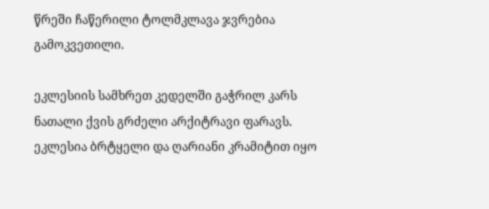წრეში ჩაწერილი ტოლმკლავა ჯვრებია გამოკვეთილი.

ეკლესიის სამხრეთ კედელში გაჭრილ კარს ნათალი ქვის გრძელი არქიტრავი ფარავს. ეკლესია ბრტყელი და ღარიანი კრამიტით იყო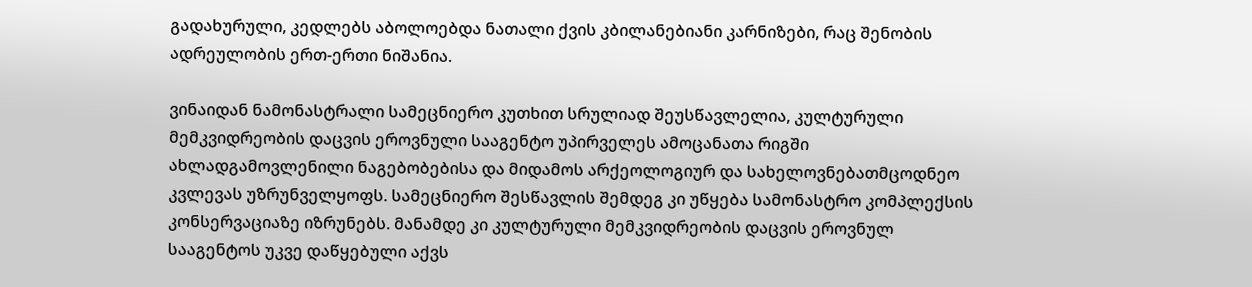გადახურული, კედლებს აბოლოებდა ნათალი ქვის კბილანებიანი კარნიზები, რაც შენობის ადრეულობის ერთ-ერთი ნიშანია.

ვინაიდან ნამონასტრალი სამეცნიერო კუთხით სრულიად შეუსწავლელია, კულტურული მემკვიდრეობის დაცვის ეროვნული სააგენტო უპირველეს ამოცანათა რიგში ახლადგამოვლენილი ნაგებობებისა და მიდამოს არქეოლოგიურ და სახელოვნებათმცოდნეო კვლევას უზრუნველყოფს. სამეცნიერო შესწავლის შემდეგ კი უწყება სამონასტრო კომპლექსის კონსერვაციაზე იზრუნებს. მანამდე კი კულტურული მემკვიდრეობის დაცვის ეროვნულ სააგენტოს უკვე დაწყებული აქვს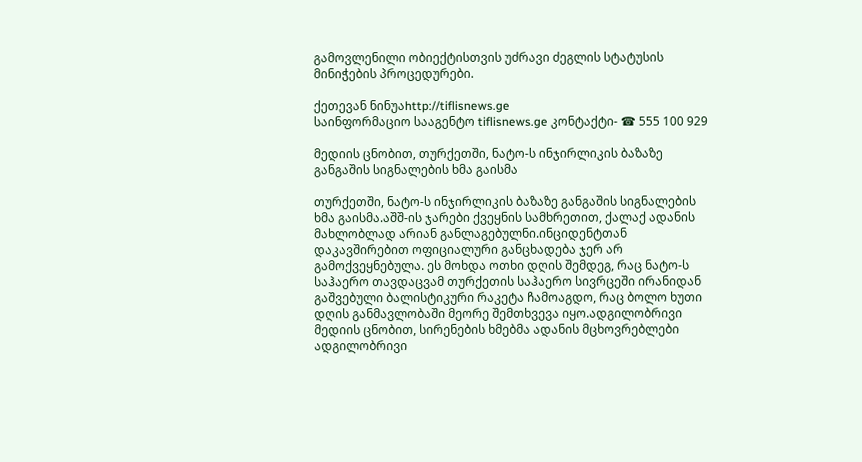გამოვლენილი ობიექტისთვის უძრავი ძეგლის სტატუსის მინიჭების პროცედურები.

ქეთევან ნინუაhttp://tiflisnews.ge
საინფორმაციო სააგენტო tiflisnews.ge კონტაქტი- ☎ 555 100 929

მედიის ცნობით, თურქეთში, ნატო-ს ინჯირლიკის ბაზაზე განგაშის სიგნალების ხმა გაისმა

თურქეთში, ნატო-ს ინჯირლიკის ბაზაზე განგაშის სიგნალების ხმა გაისმა.აშშ-ის ჯარები ქვეყნის სამხრეთით, ქალაქ ადანის მახლობლად არიან განლაგებულნი.ინციდენტთან დაკავშირებით ოფიციალური განცხადება ჯერ არ გამოქვეყნებულა. ეს მოხდა ოთხი დღის შემდეგ, რაც ნატო-ს საჰაერო თავდაცვამ თურქეთის საჰაერო სივრცეში ირანიდან გაშვებული ბალისტიკური რაკეტა ჩამოაგდო, რაც ბოლო ხუთი დღის განმავლობაში მეორე შემთხვევა იყო.ადგილობრივი მედიის ცნობით, სირენების ხმებმა ადანის მცხოვრებლები ადგილობრივი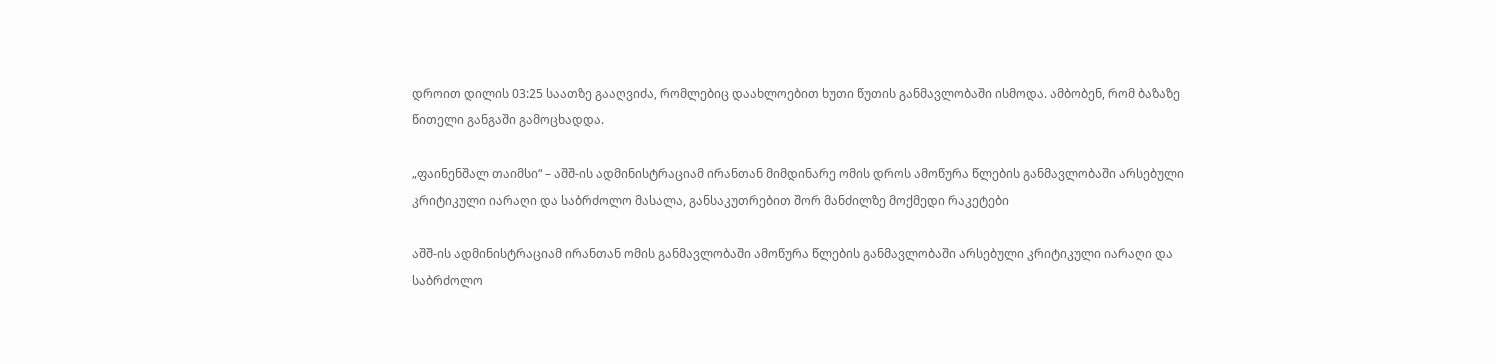დროით დილის 03:25 საათზე გააღვიძა, რომლებიც დაახლოებით ხუთი წუთის განმავლობაში ისმოდა. ამბობენ, რომ ბაზაზე წითელი განგაში გამოცხადდა.

„ფაინენშალ თაიმსი“ – აშშ-ის ადმინისტრაციამ ირანთან მიმდინარე ომის დროს ამოწურა წლების განმავლობაში არსებული კრიტიკული იარაღი და საბრძოლო მასალა, განსაკუთრებით შორ მანძილზე მოქმედი რაკეტები

აშშ-ის ადმინისტრაციამ ირანთან ომის განმავლობაში ამოწურა წლების განმავლობაში არსებული კრიტიკული იარაღი და საბრძოლო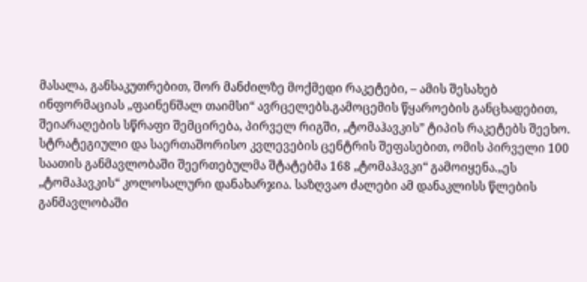მასალა, განსაკუთრებით, შორ მანძილზე მოქმედი რაკეტები, – ამის შესახებ ინფორმაციას „ფაინენშალ თაიმსი“ ავრცელებს.გამოცემის წყაროების განცხადებით, შეიარაღების სწრაფი შემცირება, პირველ რიგში, „ტომაჰავკის” ტიპის რაკეტებს შეეხო. სტრატეგიული და საერთაშორისო კვლევების ცენტრის შეფასებით, ომის პირველი 100 საათის განმავლობაში შეერთებულმა შტატებმა 168 „ტომაჰავკი“ გამოიყენა.„ეს „ტომაჰავკის“ კოლოსალური დანახარჯია. საზღვაო ძალები ამ დანაკლისს წლების განმავლობაში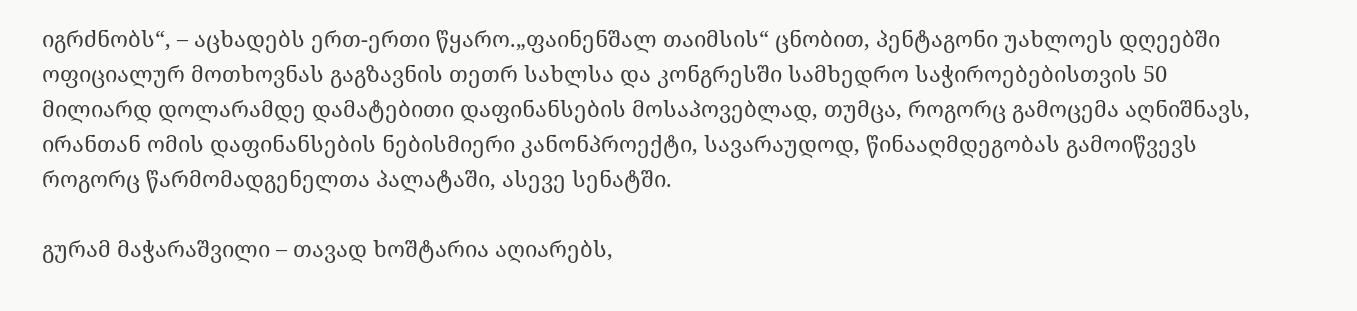იგრძნობს“, – აცხადებს ერთ-ერთი წყარო.„ფაინენშალ თაიმსის“ ცნობით, პენტაგონი უახლოეს დღეებში ოფიციალურ მოთხოვნას გაგზავნის თეთრ სახლსა და კონგრესში სამხედრო საჭიროებებისთვის 50 მილიარდ დოლარამდე დამატებითი დაფინანსების მოსაპოვებლად, თუმცა, როგორც გამოცემა აღნიშნავს, ირანთან ომის დაფინანსების ნებისმიერი კანონპროექტი, სავარაუდოდ, წინააღმდეგობას გამოიწვევს როგორც წარმომადგენელთა პალატაში, ასევე სენატში.

გურამ მაჭარაშვილი – თავად ხოშტარია აღიარებს,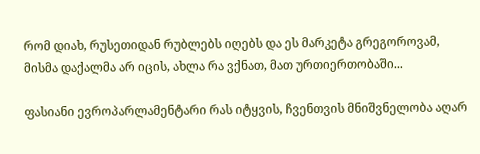რომ დიახ, რუსეთიდან რუბლებს იღებს და ეს მარკეტა გრეგოროვამ, მისმა დაქალმა არ იცის, ახლა რა ვქნათ, მათ ურთიერთობაში...

ფასიანი ევროპარლამენტარი რას იტყვის, ჩვენთვის მნიშვნელობა აღარ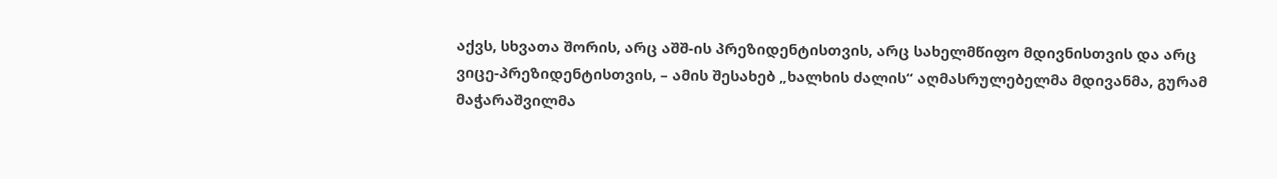აქვს, სხვათა შორის, არც აშშ-ის პრეზიდენტისთვის, არც სახელმწიფო მდივნისთვის და არც ვიცე-პრეზიდენტისთვის, – ამის შესახებ „ხალხის ძალის“ აღმასრულებელმა მდივანმა, გურამ მაჭარაშვილმა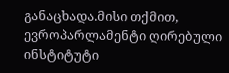განაცხადა.მისი თქმით, ევროპარლამენტი ღირებული ინსტიტუტი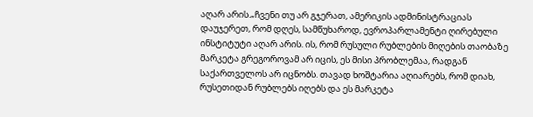აღარ არის.„ჩვენი თუ არ გჯერათ, ამერიკის ადმინისტრაციას დაუჯერეთ, რომ დღეს, სამწუხაროდ, ევროპარლამენტი ღირებული ინსტიტუტი აღარ არის. ის, რომ რუსული რუბლების მიღების თაობაზე მარკეტა გრეგოროვამ არ იცის, ეს მისი პრობლემაა, რადგან საქართველოს არ იცნობს. თავად ხოშტარია აღიარებს, რომ დიახ, რუსეთიდან რუბლებს იღებს და ეს მარკეტა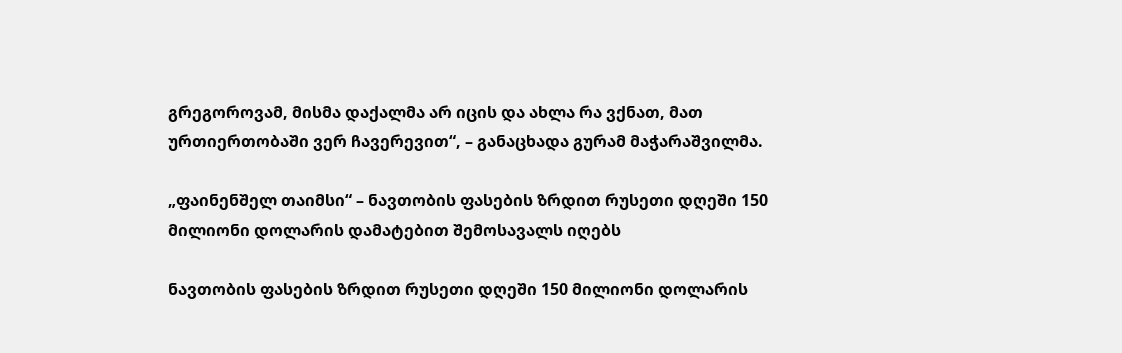გრეგოროვამ, მისმა დაქალმა არ იცის და ახლა რა ვქნათ, მათ ურთიერთობაში ვერ ჩავერევით“, – განაცხადა გურამ მაჭარაშვილმა.

„ფაინენშელ თაიმსი“ – ნავთობის ფასების ზრდით რუსეთი დღეში 150 მილიონი დოლარის დამატებით შემოსავალს იღებს

ნავთობის ფასების ზრდით რუსეთი დღეში 150 მილიონი დოლარის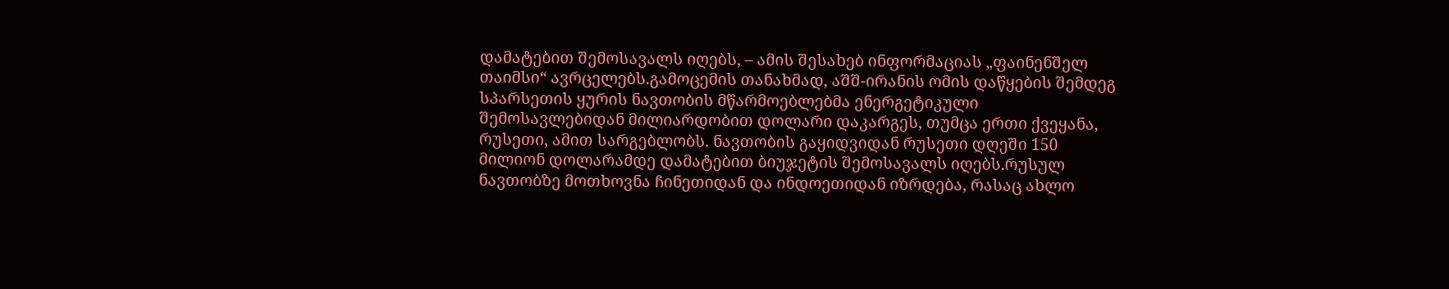დამატებით შემოსავალს იღებს, – ამის შესახებ ინფორმაციას „ფაინენშელ თაიმსი“ ავრცელებს.გამოცემის თანახმად, აშშ-ირანის ომის დაწყების შემდეგ სპარსეთის ყურის ნავთობის მწარმოებლებმა ენერგეტიკული შემოსავლებიდან მილიარდობით დოლარი დაკარგეს, თუმცა ერთი ქვეყანა, რუსეთი, ამით სარგებლობს. ნავთობის გაყიდვიდან რუსეთი დღეში 150 მილიონ დოლარამდე დამატებით ბიუჯეტის შემოსავალს იღებს.რუსულ ნავთობზე მოთხოვნა ჩინეთიდან და ინდოეთიდან იზრდება, რასაც ახლო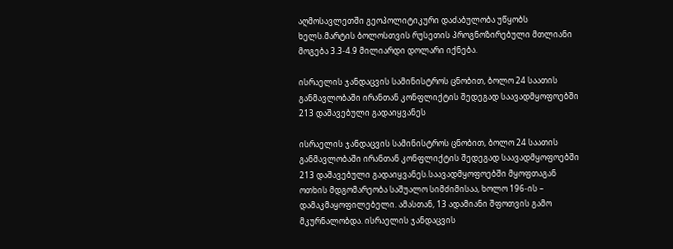აღმოსავლეთში გეოპოლიტიკური დაძაბულობა უწყობს ხელს.მარტის ბოლოსთვის რუსეთის პროგნოზირებული მთლიანი მოგება 3.3-4.9 მილიარდი დოლარი იქნება.

ისრაელის ჯანდაცვის სამინისტროს ცნობით, ბოლო 24 საათის განმავლობაში ირანთან კონფლიქტის შედეგად საავადმყოფოებში 213 დაშავებული გადაიყვანეს

ისრაელის ჯანდაცვის სამინისტროს ცნობით, ბოლო 24 საათის განმავლობაში ირანთან კონფლიქტის შედეგად საავადმყოფოებში 213 დაშავებული გადაიყვანეს.საავადმყოფოებში მყოფთაგან ოთხის მდგომარეობა საშუალო სიმძიმისაა, ხოლო 196-ის – დამაკმაყოფილებელი. ამასთან, 13 ადამიანი შფოთვის გამო მკურნალობდა. ისრაელის ჯანდაცვის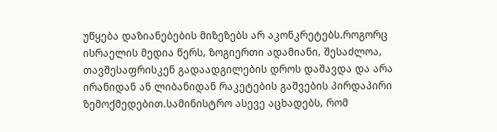უწყება დაზიანებების მიზეზებს არ აკონკრეტებს.როგორც ისრაელის მედია წერს, ზოგიერთი ადამიანი, შესაძლოა, თავშესაფრისკენ გადაადგილების დროს დაშავდა და არა ირანიდან ან ლიბანიდან რაკეტების გაშვების პირდაპირი ზემოქმედებით.სამინისტრო ასევე აცხადებს, რომ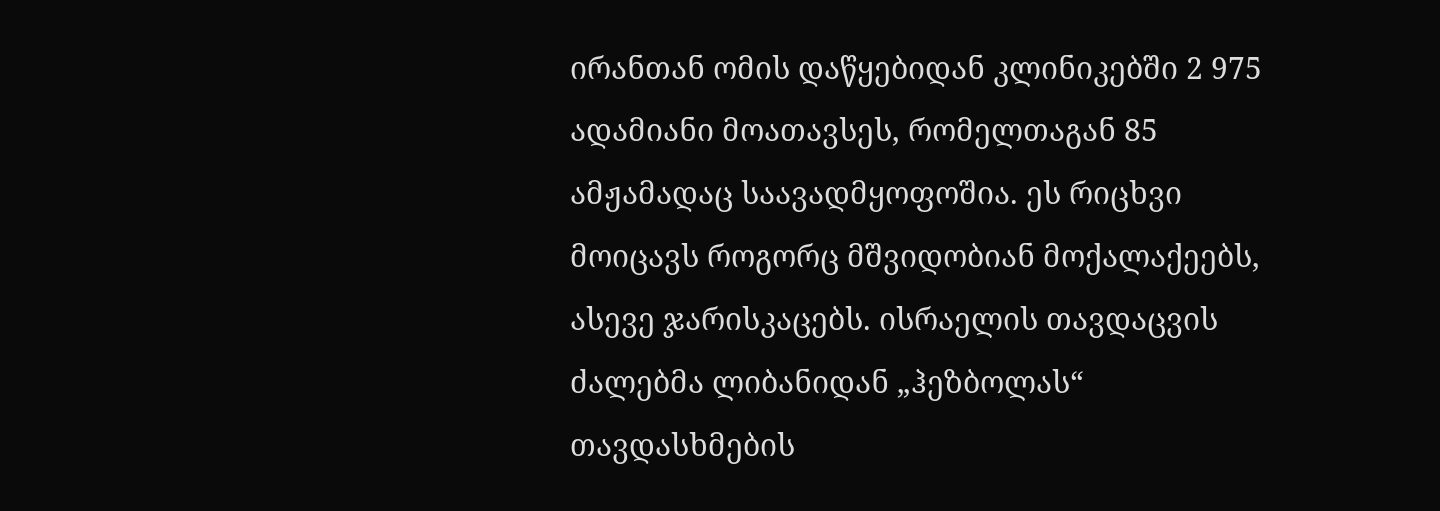ირანთან ომის დაწყებიდან კლინიკებში 2 975 ადამიანი მოათავსეს, რომელთაგან 85 ამჟამადაც საავადმყოფოშია. ეს რიცხვი მოიცავს როგორც მშვიდობიან მოქალაქეებს, ასევე ჯარისკაცებს. ისრაელის თავდაცვის ძალებმა ლიბანიდან „ჰეზბოლას“ თავდასხმების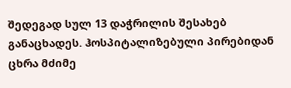შედეგად სულ 13 დაჭრილის შესახებ განაცხადეს. ჰოსპიტალიზებული პირებიდან ცხრა მძიმე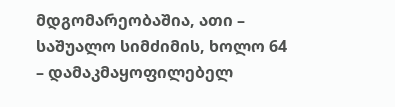მდგომარეობაშია, ათი – საშუალო სიმძიმის, ხოლო 64 – დამაკმაყოფილებელ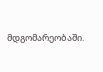მდგომარეობაში.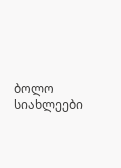ბოლო სიახლეები